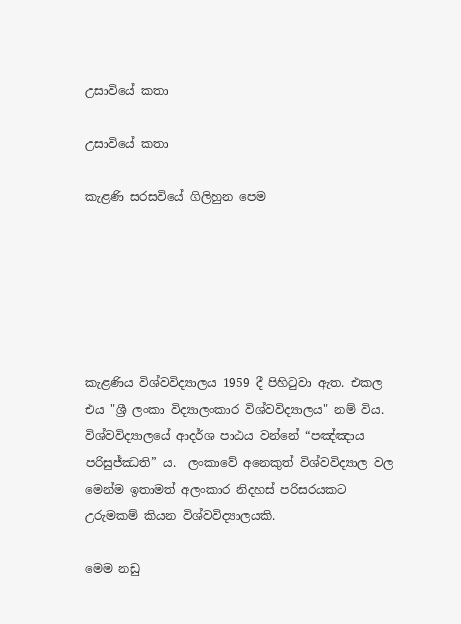උසාවියේ කතා

උසාවියේ කතා

කැළණි සරසවියේ ගිලිහුන පෙම






කැළණිය විශ්වවිද්‍යාලය 1959 දී පිහිටුවා ඇත. එකල එය "ශ්‍රී ලංකා විද්‍යාලංකාර විශ්වවිද්‍යාලය" නම් විය. විශ්වවිද්‍යාලයේ ආදර්ශ පාඨය වන්නේ “පඤ්ඤාය පරිසුජ්ඣති” ය.  ලංකාවේ අනෙකුත් විශ්වවිද්‍යාල වල මෙන්ම ඉතාමත් අලංකාර නිදහස් පරිසරයකට උරුමකම් කියන විශ්වවිද්‍යාලයකි.

මෙම නඩු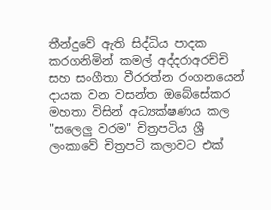තීන්දුවේ ඇති සිද්ධිය පාදක කරගනිමින් කමල් අද්දරාඅරච්චි සහ සංගීතා වීරරත්න රංගනයෙන් දායක වන වසන්ත ඔබේසේකර මහතා විසින් අධ්‍යක්ෂණය කල "සලෙලු වරම" චිත්‍රපටිය ශ්‍රී ලංකාවේ චිත්‍රපටි කලාවට එක්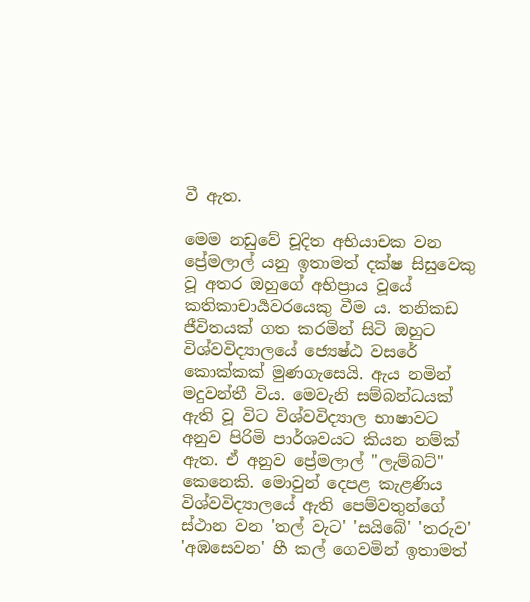වී ඇත.

මෙම නඩුවේ චූදිත අභියාචක වන ප්‍රේමලාල් යනු ඉතාමත් දක්ෂ සිසුවෙකු වූ අතර ඔහුගේ අභිප්‍රාය වූයේ කතිකාචාර්‍යවරයෙකු වීම ය. තනිකඩ ජීවිතයක් ගත කරමින් සිටි ඔහුට විශ්වවිද්‍යාලයේ ජ්‍යෙෂ්ඨ වසරේ කොක්කක් මුණගැසෙයි. ඇය නමින් මදුවන්තී විය. මෙවැනි සම්බන්ධයක් ඇති වූ විට විශ්වවිද්‍යාල භාෂාවට අනුව පිරිමි පාර්ශවයට කියන නම්ක් ඇත. ඒ අනුව ප්‍රේමලාල් "ලැම්බට්" කෙනෙකි. මොවුන් දෙපළ කැළණිය විශ්වවිද්‍යාලයේ ඇති පෙම්වතුන්ගේ ස්ථාන වන 'තල් වැට' 'සයිබේ' 'තරුව' 'අඹසෙවන' හී කල් ගෙවමින් ඉතාමත්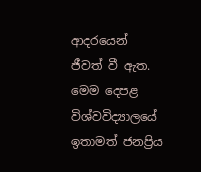ආදරයෙන් ජීවත් වී ඇත. මෙම දෙපළ විශ්වවිද්‍යාලයේ ඉතාමත් ජනප්‍රිය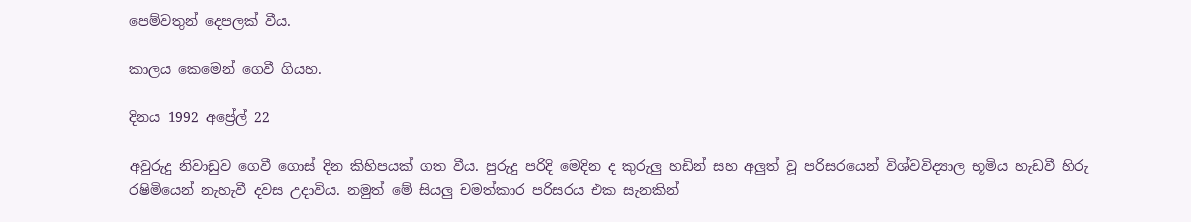පෙම්වතුන් දෙපලක් වීය.

කාලය කෙමෙන් ගෙවී ගියහ.

දිනය 1992 අප්‍රේල් 22

අවුරුදු නිවාඩුව ගෙවී ගොස් දින කිහිපයක් ගත වීය. පුරුදු පරිදි මෙදින ද කුරුලු හඩින් සහ අලුත් වූ පරිසරයෙන් විශ්වවිද්‍යාල භූමිය හැඩවී හිරු රෂිමියෙන් නැහැවී දවස උදාවිය. නමුත් මේ සියලු චමත්කාර පරිසරය එක සැනකින්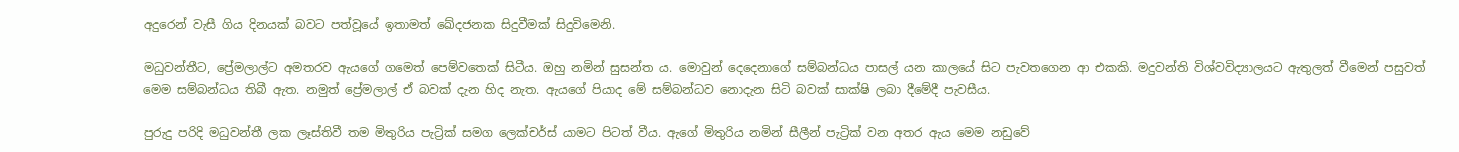අදුරෙන් වැසී ගිය දිනයක් බවට පත්වූයේ ඉතාමත් ඛේදජනක සිදුවීමක් සිදුවිමෙනි.

මධුවන්තීට, ප්‍රේමලාල්ට අමතරව ඇයගේ ගමෙත් පෙම්වතෙක් සිටීය. ඔහු නමින් සුසන්ත ය. මොවුන් දෙදෙනාගේ සම්බන්ධය පාසල් යන කාලයේ සිට පැවතගෙන ආ එකකි. මදුවන්ති විශ්වවිද්‍යාලයට ඇතුලත් වීමෙන් පසුවත් මෙම සම්බන්ධය තිබී ඇත. නමුත් ප්‍රේමලාල් ඒ බවක් දැන හිද නැත. ඇයගේ පියාද මේ සම්බන්ධව නොදැන සිටි බවක් සාක්ෂි ලබා දීමේදී පැවසීය.

පුරුදු පරිදි මධුවන්තී ලක ලෑස්තිවී තම මිතුරිය පැට්‍රික් සමග ලෙක්චර්ස් යාමට පිටත් වීය. ඇගේ මිතුරිය නමින් සීලීන් පැට්‍රික් වන අතර ඇය මෙම නඩුවේ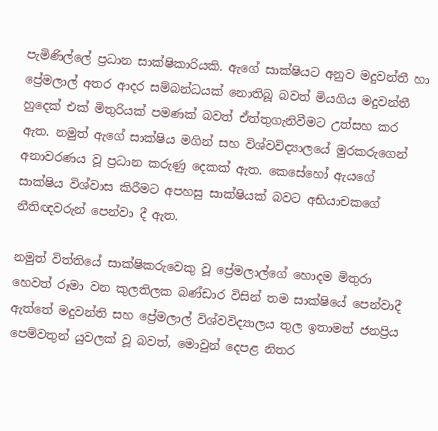පැමිණිල්ලේ ප්‍රධාන සාක්ෂිකාරියකි. ඇගේ සාක්ෂියට අනුව මදුවන්තී හා ප්‍රේමලාල් අතර ආදර සම්බන්ධයක් නොතිබූ බවත් මියගිය මදුවන්තී හුදෙක් එක් මිතුරියක් පමණක් බවත් ඒත්තුගැනිවීමට උත්සහ කර ඇත. නමුත් ඇගේ සාක්ෂිය මගින් සහ විශ්වවිද්‍යාලයේ මුරකරුගෙන් අනාවරණය වූ ප්‍රධාන කරුණු දෙකක් ඇත. කෙසේහෝ ඇයගේ සාක්ෂිය විශ්වාස කිරීමට අපහසු සාක්ෂියක් බවට අභියාචකගේ නීතිඥවරුන් පෙන්වා දී ඇත.

නමුත් විත්තියේ සාක්ෂිකරුවෙකු වූ ප්‍රේමලාල්ගේ හොදම මිතුරා හෙවත් රූමා වන කුලතිලක බණ්ඩාර විසින් තම සාක්ෂියේ පෙන්වාදී ඇත්තේ මදුවන්ති සහ ප්‍රේමලාල් විශ්වවිද්‍යාලය තුල ඉතාමත් ජනප්‍රිය පෙම්වතුන් යුවලක් වූ බවත්, මොවුන් දෙපළ නිතර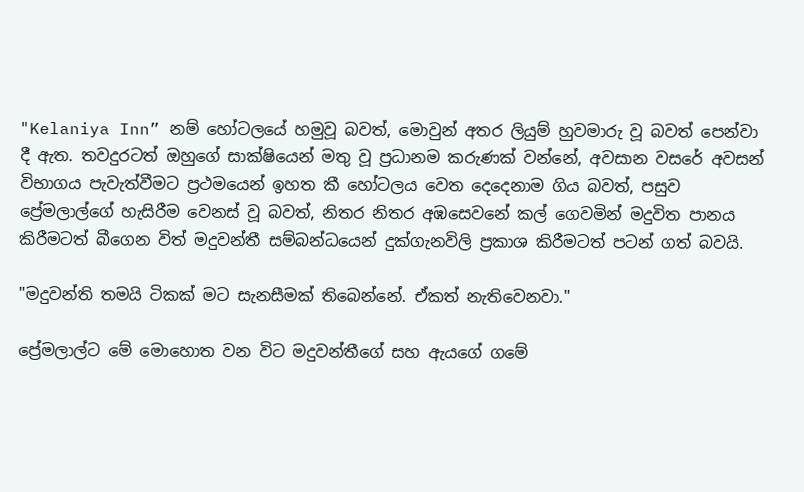"Kelaniya Inn” නම් හෝටලයේ හමුවූ බවත්, මොවුන් අතර ලියුම් හුවමාරු වූ බවත් පෙන්වා දී ඇත. තවදුරටත් ඔහුගේ සාක්ෂියෙන් මතු වූ ප්‍රධානම කරුණක් වන්නේ, අවසාන වසරේ අවසන් විභාගය පැවැත්වීමට ප්‍රථමයෙන් ඉහත කී හෝටලය වෙත දෙදෙනාම ගිය බවත්, පසුව ප්‍රේමලාල්ගේ හැසිරීම වෙනස් වූ බවත්, නිතර නිතර අඹසෙවනේ කල් ගෙවමින් මදුවිත පානය කිරීමටත් බීගෙන විත් මදුවන්තී සම්බන්ධයෙන් දුක්ගැනවිලි ප්‍රකාශ කිරීමටත් පටන් ගත් බවයි.

"මදුවන්ති තමයි ටිකක් මට සැනසීමක් තිබෙන්නේ. ඒකත් නැතිවෙනවා."

ප්‍රේමලාල්ට මේ මොහොත වන විට මදුවන්තීගේ සහ ඇයගේ ගමේ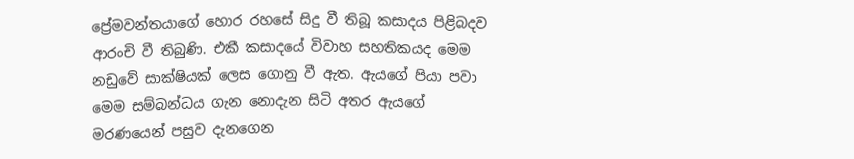ප්‍රේමවන්තයාගේ හොර රහසේ සිදු වී තිබූ කසාදය පිළිබදව ආරංචි වී තිබුණි. එකී කසාදයේ විවාහ සහතිකයද මෙම නඩුවේ සාක්ෂියක් ලෙස ගොනු වී ඇත. ඇයගේ පියා පවා මෙම සම්බන්ධය ගැන නොදැන සිටි අතර ඇයගේ මරණයෙන් පසුව දැනගෙන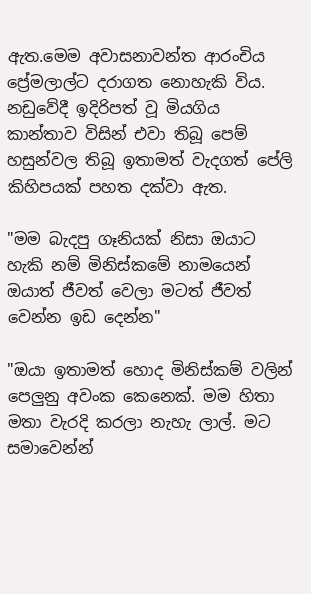ඇත.මෙම අවාසනාවන්ත ආරංචිය ප්‍රේමලාල්ට දරාගත නොහැකි විය. නඩුවේදී ඉදිරිපත් වූ මියගිය කාන්තාව විසින් එවා තිබූ පෙම් හසුන්වල තිබූ ඉතාමත් වැදගත් පේලි කිහිපයක් පහත දක්වා ඇත.

"මම බැදපු ගෑනියක් නිසා ඔයාට හැකි නම් මිනිස්කමේ නාමයෙන් ඔයාත් ජීවත් වෙලා මටත් ජීවත් වෙන්න ඉඩ දෙන්න"

"ඔයා ඉතාමත් හොද මිනිස්කම් වලින් පෙලුනු අවංක කෙනෙක්. මම හිතා මතා වැරදි කරලා නැහැ ලාල්. මට සමාවෙන්න්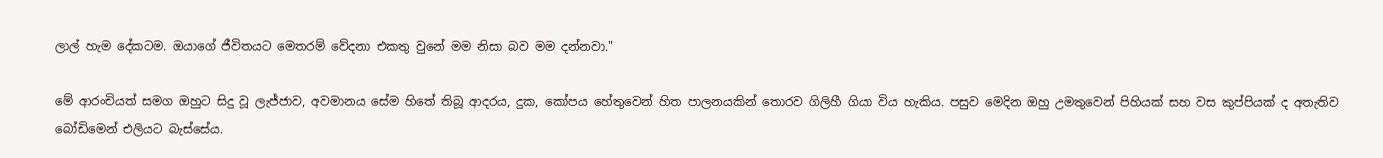ලාල් හැම දේකටම. ඔයාගේ ජීවිතයට මෙතරම් වේදනා එකතු වුනේ මම නිසා බව මම දන්නවා."

මේ ආරංචියත් සමග ඔහුට සිදු වූ ලැජ්ජාව, අවමානය සේම හිතේ තිබූ ආදරය, දුක, කෝපය හේතුවෙන් හිත පාලනයකින් තොරව ගිලිහී ගියා විය හැකිය. පසුව මෙදින ඔහු උමතුවෙන් පිහියක් සහ වස කුප්පියක් ද අතැතිව බෝඩිමෙන් එලියට බැස්සේය.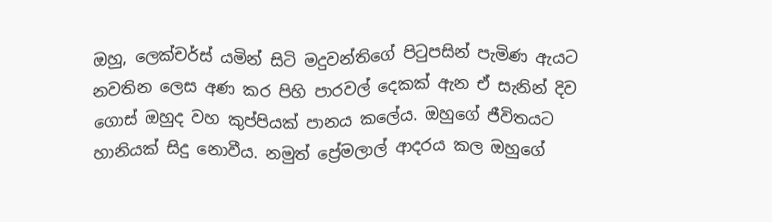ඔහු, ලෙක්චර්ස් ‍යමින් සිටි මදුවන්තිගේ පිටුපසින් පැමිණ ඇයට නවතින ලෙස අණ කර පිහි පාරවල් දෙකක් ඇන ඒ සැනින් දිව ගොස් ඔහුද වහ කුප්පියක් පානය කලේය. ඔහුගේ ජීවිතයට හානියක් සිදු නොවීය. නමුත් ප්‍රේමලාල් ආදරය කල ඔහුගේ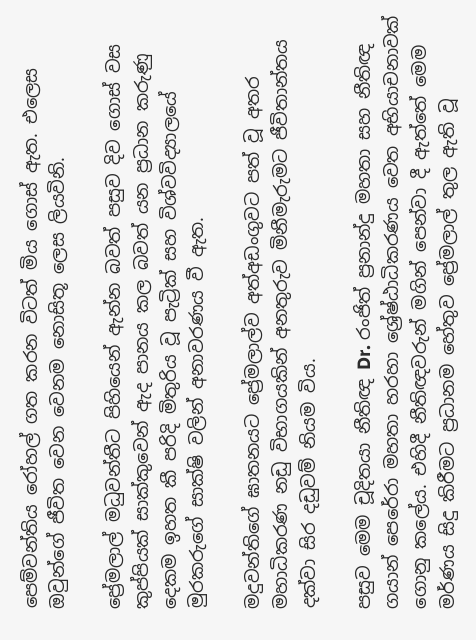පෙම්වන්තිය රෝහල් ගත කරන විටත් මිය ගොස් ඇත. එලෙස ඔවුන්ගේ ජීවිත වෙන වෙනම නොසිතූ ලෙස ලියවිනි.

ප්‍රේමලාල් මධුවන්තීට පිහියෙන් ඇන්න බවත් පසුව දිව ගොස් වස කුප්පියක් සාක්කුවෙන් ඇද පානය කල බවත් යන ප්‍රධාන කරුණු දෙකම ඉහත කී පරිදි මිතුරිය වූ පැට්‍රික් සහ විශ්වවිද්‍යාලයේ මුරකරුගේ සාක්ෂි වලින් අනාවරණය වී ඇත.

මදුවන්තිගේ ඝාතනයට ප්‍රේමලාල්ව අත්අඩංගුවට පත් වූ අතර මහාධිකරණ නඩු විභාගයකින් අනතුරුව මිනීමැරුමට ජීවිතාන්තය දක්වා සිර දඩුවම් නියම විය.

පසුව මෙම චූදිතයා නීතිඥ Dr. රංජිත් ප්‍රනාන්දු මහතා සහ නීතිඥ ගයාන් පෙරේරා මහතා හරහා ශ්‍රේෂ්ඨාධිකරණය වෙත අභියාචනාවක් ගොනු කලේය. එහිදී නීතිඥවරුන් මගින් පෙන්වා දී ඇත්තේ මෙම මර්ණය සිදු කිරීමට ප්‍රධානම හේතුව ප්‍රේමලාල් තුල ඇති වූ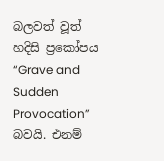බලවත් වූත් හදිසි ප්‍රකෝපය “Grave and Sudden Provocation” බවයි. එනම්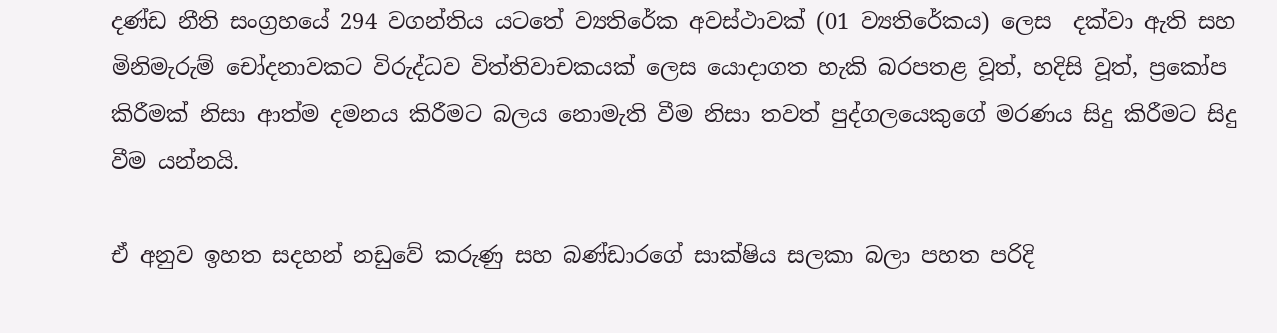දණ්ඩ නීති සංග්‍රහයේ 294 වගන්තිය යටතේ ව්‍යතිරේක අවස්ථාවක් (01 ව්‍යතිරේකය) ලෙස  දක්වා ඇති සහ මිනිමැරුම් චෝදනාවකට විරුද්ධව විත්තිවාචකයක් ලෙස යොදාගත හැකි බරපතළ වූත්, හදිසි වූත්, ප්‍රකෝප කිරීමක් නිසා ආත්ම දමනය කිරීමට බලය නොමැති වීම නිසා තවත් පුද්ගලයෙකුගේ මරණය සිදු කිරීමට සිදු වීම යන්නයි.

ඒ අනුව ඉහත සදහන් නඩුවේ කරුණු සහ බණ්ඩාරගේ සාක්ෂිය සලකා බලා පහත පරිදි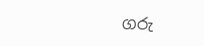ගරු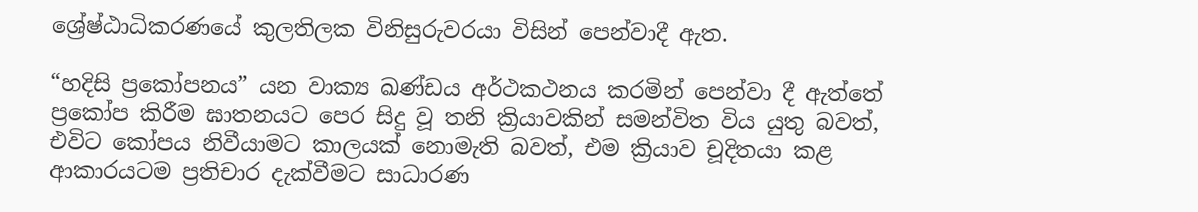ශ්‍රේෂ්ඨාධිකරණයේ කුලතිලක විනිසුරුවරයා විසින් පෙන්වාදී ඇත.

“හදිසි ප්‍රකෝපනය” යන වාක්‍ය ඛණ්ඩය අර්ථකථනය කරමින් පෙන්වා දී ඇත්තේ ප්‍රකෝප කිරීම ඝාතනයට පෙර සිදු වූ තනි ක්‍රියාවකින් සමන්විත විය යුතු බවත්, එවිට කෝපය නිවීයාමට කාලයක් නොමැති බවත්, එම ක්‍රියාව චූදිතයා කළ ආකාරයටම ප්‍රතිචාර දැක්වීමට සාධාරණ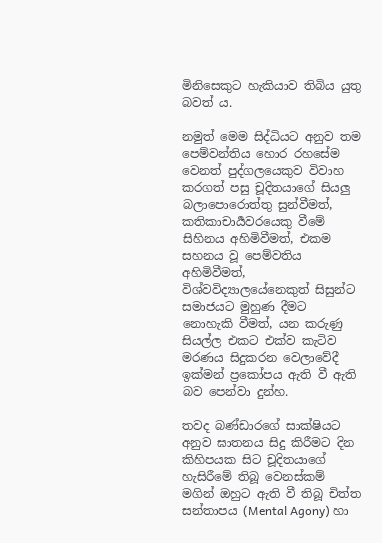මිනිසෙකුට හැකියාව තිබිය යුතු බවත් ය.

නමුත් මෙම සිද්ධියට අනුව තම පෙම්වන්තිය හොර රහසේම වෙනත් පුද්ගලයෙකුව විවාහ කරගත් පසු චූදිතයාගේ සියලු බලාපොරොත්තු සුන්වීමත්, කතිකාචාර්‍යවරයෙකු වීමේ සිහිනය අහිමිවීමත්, එකම සහනය වූ පෙම්වතිය අහිමිවීමත්, විශ්වවිද්‍යාලයේනෙකුත් සිසුන්ට සමාජයට මුහුණ දීමට නොහැකි වීමත්, යන කරුණු සියල්ල එකට එක්ව කැටිව මරණය සිදුකරන වෙලාවේදී ඉක්මන් ප්‍රකෝපය ඇති වී ඇති බව පෙන්වා දුන්හ.

තවද බණ්ඩාරගේ සාක්ෂියට අනුව ඝාතනය සිදු කිරීමට දින කිහිපයක සිට චූදිතයාගේ හැසිරීමේ තිබූ වෙනස්කම් මගින් ඔහුට ඇති වී තිබූ චිත්ත සන්තාපය (Mental Agony) හා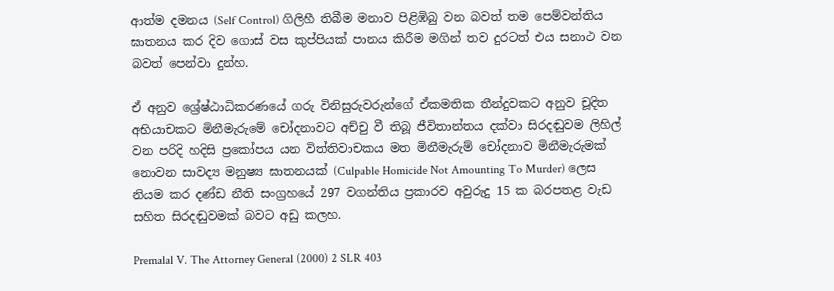ආත්ම දමනය (Self Control) ගිලිහී තිබීම මනාව පිළිඹිබු වන බවත් තම පෙම්වන්තිය ඝාතනය කර දිව ගොස් වස කුප්පියක් පානය කිරීම මගින් තව දුරටත් එය සනාථ වන බවත් පෙන්වා දුන්හ.

ඒ අනුව ශ්‍රේෂ්ඨාධිකරණයේ ගරු විනිසුරුවරුන්ගේ ඒකමතික තීන්දුවකට අනුව චූදිත අභියාචකට මිනීමැරුමේ චෝදනාවට අච්චු වී තිබූ ජීවිතාන්තය දක්වා සිරදඬුවම ලිහිල් වන පරිදි හදිසි ප්‍රකෝපය යන විත්තිවාචකය මත මිනීමැරුම් චෝදනාව මිනීමැරුමක් නොවන සාවද්‍ය මනුෂ්‍ය ඝාතනයක් (Culpable Homicide Not Amounting To Murder) ලෙස නියම කර දණ්ඩ නීති සංග්‍රහයේ 297 වගන්තිය ප්‍රකාරව අවුරුදු 15 ක බරපතළ වැඩ සහිත සිරදඬුවමක් බවට අඩු කලහ.

Premalal V. The Attorney General (2000) 2 SLR 403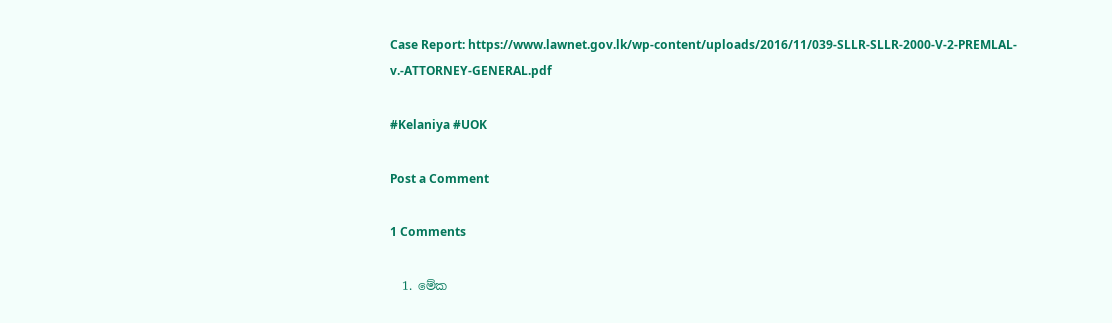Case Report: https://www.lawnet.gov.lk/wp-content/uploads/2016/11/039-SLLR-SLLR-2000-V-2-PREMLAL-v.-ATTORNEY-GENERAL.pdf

#Kelaniya #UOK

Post a Comment

1 Comments

  1. මේක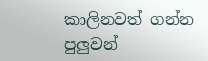කාලිනවත් ගන්න පුලුවන්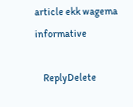article ekk wagema informative

    ReplyDelete